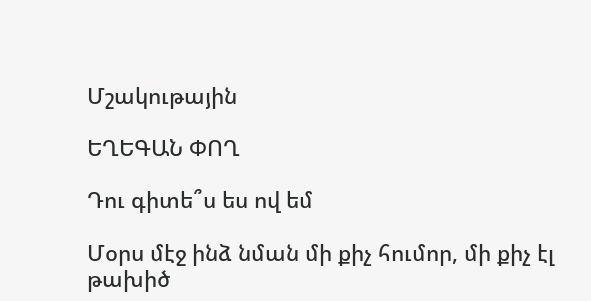Մշակութային

ԵՂԵԳԱՆ ՓՈՂ

Դու գիտե՞ս ես ով եմ

Մօրս մէջ ինձ նման մի քիչ հումոր, մի քիչ էլ թախիծ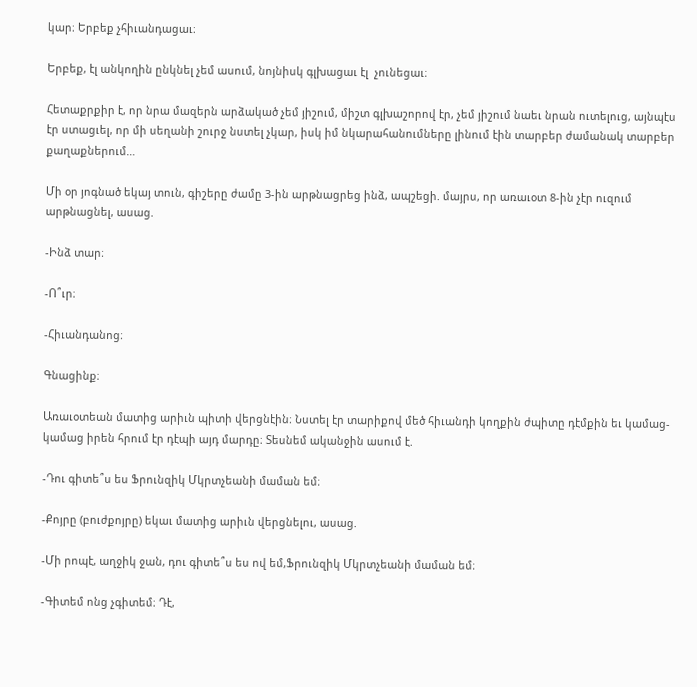կար։ Երբեք չհիւանդացաւ։

Երբեք, էլ անկողին ընկնել չեմ ասում, նոյնիսկ գլխացաւ էլ  չունեցաւ։

Հետաքրքիր է, որ նրա մազերն արձակած չեմ յիշում, միշտ գլխաշորով էր, չեմ յիշում նաեւ նրան ուտելուց, այնպէս էր ստացւել, որ մի սեղանի շուրջ նստել չկար, իսկ իմ նկարահանումները լինում էին տարբեր ժամանակ տարբեր քաղաքներում…

Մի օր յոգնած եկայ տուն, գիշերը ժամը 3-ին արթնացրեց ինձ, ապշեցի. մայրս, որ առաւօտ 8-ին չէր ուզում արթնացնել, ասաց.

-Ինձ տար։

-Ո՞ւր։

-Հիւանդանոց։

Գնացինք։

Առաւօտեան մատից արիւն պիտի վերցնէին։ Նստել էր տարիքով մեծ հիւանդի կողքին ժպիտը դէմքին եւ կամաց-կամաց իրեն հրում էր դէպի այդ մարդը։ Տեսնեմ ականջին ասում է.

-Դու գիտե՞ս ես Ֆրունզիկ Մկրտչեանի մաման եմ։

-Քոյրը (բուժքոյրը) եկաւ մատից արիւն վերցնելու, ասաց.

-Մի րոպէ, աղջիկ ջան, դու գիտե՞ս ես ով եմ,Ֆրունզիկ Մկրտչեանի մաման եմ։

-Գիտեմ ոնց չգիտեմ։ Դէ,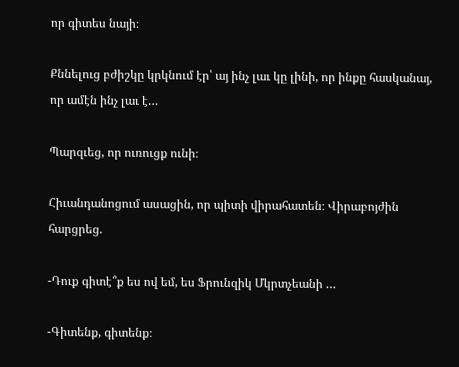որ գիտես նայի։

Քննելուց բժիշկը կրկնում էր՝ այ ինչ լաւ կը լինի, որ ինքը հասկանայ, որ ամէն ինչ լաւ է…

Պարզւեց, որ ուռուցք ունի։

Հիւանդանոցում ասացին, որ պիտի վիրահատեն։ Վիրաբոյժին հարցրեց.

-Դուք գիտէ՞ք ես ով եմ, ես Ֆրունզիկ Մկրտչեանի …

-Գիտենք, գիտենք։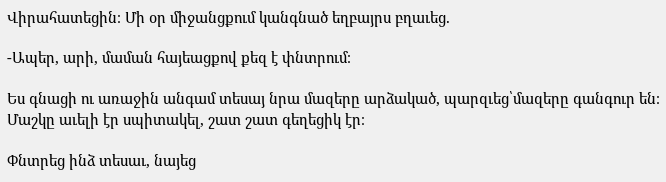Վիրահատեցին։ Մի օր միջանցքում կանգնած եղբայրս բղաւեց.

-Ապեր, արի, մաման հայեացքով քեզ է փնտրում։

Ես գնացի ու առաջին անգամ տեսայ նրա մազերը արձակած, պարզւեց՝մազերը գանգուր են։ Մաշկը աւելի էր սպիտակել, շատ շատ գեղեցիկ էր։

Փնտրեց ինձ տեսաւ, նայեց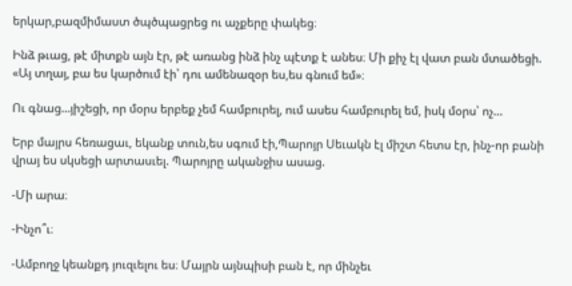երկար,բազմիմաստ ծպծպացրեց ու աչքերը փակեց։

Ինձ թւաց, թէ միտքն այն էր, թէ առանց ինձ ինչ պէտք է անես։ Մի քիչ էլ վատ բան մտածեցի. «Այ տղայ, բա ես կարծում էի՝ դու ամենազօր ես,ես գնում եմ»։

Ու գնաց…յիշեցի, որ մօրս երբեք չեմ համբուրել, ում ասես համբուրել եմ, իսկ մօրս՝ ոչ…

Երբ մայրս հեռացաւ, եկանք տուն,ես սգում էի,Պարոյր Սեւակն էլ միշտ հետս էր, ինչ-որ բանի վրայ ես սկսեցի արտասւել. Պարոյրը ականջիս ասաց.

-Մի արա։

-Ինչո՞ւ։

-Ամբողջ կեանքդ յուզւելու ես։ Մայրն այնպիսի բան է, որ մինչեւ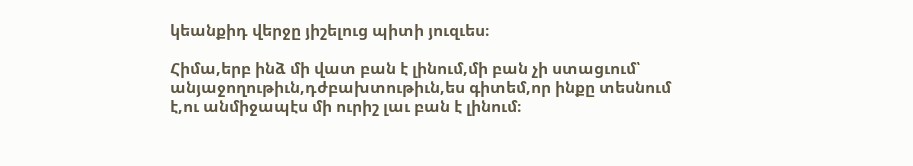կեանքիդ վերջը յիշելուց պիտի յուզւես։

Հիմա,երբ ինձ մի վատ բան է լինում,մի բան չի ստացւում՝ անյաջողութիւն,դժբախտութիւն,ես գիտեմ,որ ինքը տեսնում է,ու անմիջապէս մի ուրիշ լաւ բան է լինում։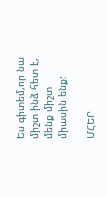Ես գիտեմ,որ նա միշտ ինձ հետ է, մենք միշտ միասին ենք:

ՄՀԵՐ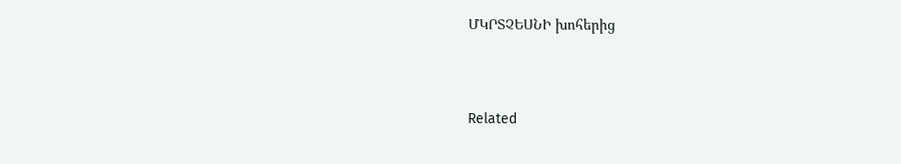ՄԿՐՏՉԵՍՆԻ խոհերից



Related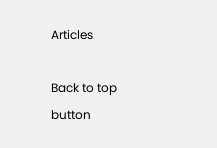Articles

Back to top button